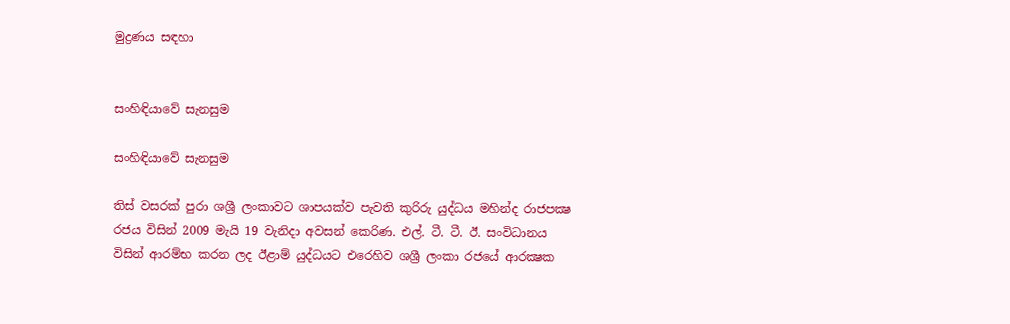මුද්‍රණය සඳහා


සංහිඳියාවේ සැනසුම

සංහිඳියාවේ සැනසුම

තිස් වසරක් පුරා ශශ්‍රී ලංකාවට ශාපයක්ව පැවති කුරිරු යුද්ධය මහින්ද රාජපක්‍ෂ රජය විසින් 2009 මැයි 19 වැනිදා අවසන් කෙරිණ. එල්. ටී. ටී. ඊ. සංවිධානය විසින් ආරම්භ කරන ලද ඊළාම් යුද්ධයට එරෙහිව ශශ්‍රී ලංකා රජයේ ආරක්‍ෂක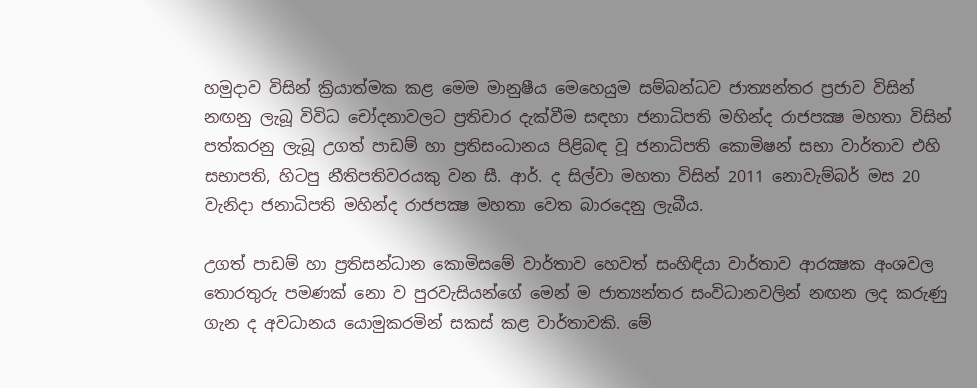හමුදාව විසින් ක්‍රියාත්මක කළ මෙම මානුෂීය මෙහෙයුම සම්බන්ධව ජාත්‍යන්තර ප්‍රජාව විසින් නඟනු ලැබූ විවිධ චෝදනාවලට ප්‍රතිචාර දැක්වීම සඳහා ජනාධිපති මහින්ද රාජපක්‍ෂ මහතා විසින් පත්කරනු ලැබූ උගත් පාඩම් හා ප්‍රතිසංධානය පිළිබඳ වූ ජනාධිපති කොමිෂන් සභා වාර්තාව එහි සභාපති, හිටපු නීතිපතිවරයකු වන සී. ආර්. ද සිල්වා මහතා විසින් 2011 නොවැම්බර් මස 20 වැනිදා ජනාධිපති මහින්ද රාජපක්‍ෂ මහතා වෙත බාරදෙනු ලැබීය.

උගත් පාඩම් හා ප්‍රතිසන්ධාන කොමිසමේ වාර්තාව හෙවත් සංහිඳියා වාර්තාව ආරක්‍ෂක අංශවල තොරතුරු පමණක් නො ව පුරවැසියන්ගේ මෙන් ම ජාත්‍යන්තර සංවිධානවලින් නඟන ලද කරුණු ගැන ද අවධානය යොමුකරමින් සකස් කළ වාර්තාවකි. මේ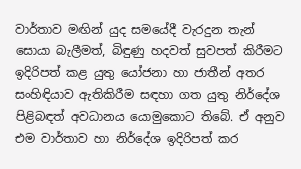වාර්තාව මඟින් යුද සමයේදී වැරදුන තැන් සොයා බැලීමත්, බිඳුණු හදවත් සුවපත් කිරීමට ඉදිරිපත් කළ යුතු යෝජනා හා ජාතීන් අතර සංහිඳියාව ඇතිකිරීම සඳහා ගත යුතු නිර්දේශ පිළිබඳත් අවධානය යොමුකොට තිබේ. ඒ අනුව එම වාර්තාව හා නිර්දේශ ඉදිරිපත් කර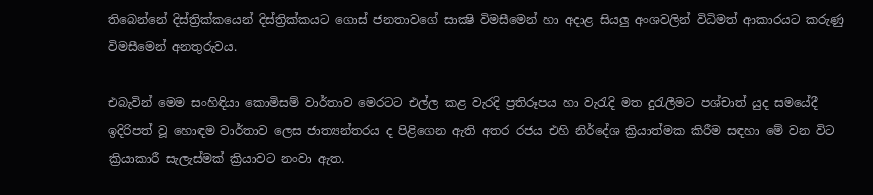තිබෙන්නේ දිස්ත්‍රික්කයෙන් දිස්ත්‍රික්කයට ගොස් ජනතාවගේ සාක්‍ෂි විමසීමෙන් හා අදාළ සියලු අංශවලින් විධිමත් ආකාරයට කරුණු විමසීමෙන් අනතුරුවය.

එබැවින් මෙම සංහිඳියා කොමිසම් වාර්තාව මෙරටට එල්ල කළ වැරදි ප්‍රතිරූපය හා වැරැදි මත දුරැලීමට පශ්චාත් යුද සමයේදී ඉදිරිපත් වූ හොඳම වාර්තාව ලෙස ජාත්‍යන්තරය ද පිළිගෙන ඇති අතර රජය එහි නිර්දේශ ක්‍රියාත්මක කිරීම සඳහා මේ වන විට ක්‍රියාකාරී සැලැස්මක් ක්‍රියාවට නංවා ඇත.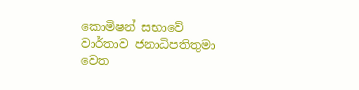කොමිෂන් සභාවේ වාර්තාව ජනාධිපතිතුමා වෙත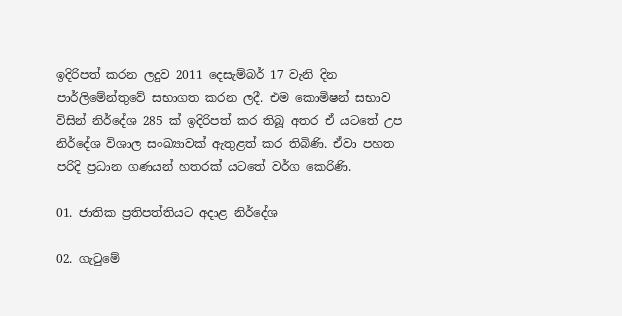ඉදිරිපත් කරන ලදුව 2011 දෙසැම්බර් 17 වැනි දින පාර්ලිමේන්තුවේ සභාගත කරන ලදී. එම කොමිෂන් සභාව විසින් නිර්දේශ 285 ක් ඉදිරිපත් කර තිබූ අතර ඒ යටතේ උප නිර්දේශ විශාල සංඛ්‍යාවක් ඇතුළත් කර තිබිණි. ඒවා පහත පරිදි ප්‍රධාන ගණයන් හතරක් යටතේ වර්ග කෙරිණි.

01. ජාතික ප්‍රතිපත්තියට අදාළ නිර්දේශ

02. ගැටුමේ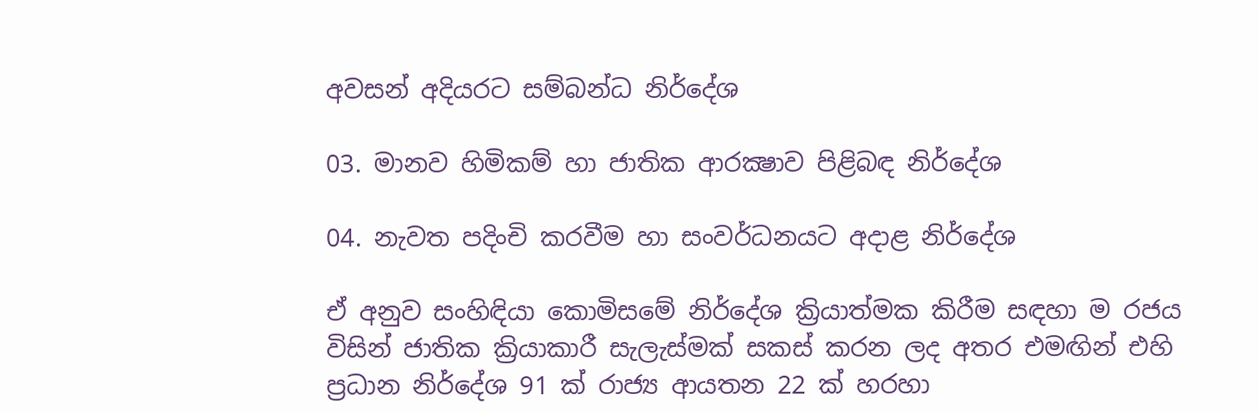අවසන් අදියරට සම්බන්ධ නිර්දේශ

03. මානව හිමිකම් හා ජාතික ආරක්‍ෂාව පිළිබඳ නිර්දේශ

04. නැවත පදිංචි කරවීම හා සංවර්ධනයට අදාළ නිර්දේශ

ඒ අනුව සංහිඳියා කොමිසමේ නිර්දේශ ක්‍රියාත්මක කිරීම සඳහා ම රජය විසින් ජාතික ක්‍රියාකාරී සැලැස්මක් සකස් කරන ලද අතර එමඟින් එහි ප්‍රධාන නිර්දේශ 91 ක් රාජ්‍ය ආයතන 22 ක් හරහා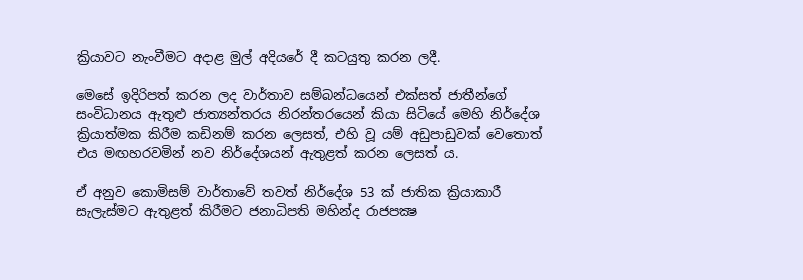ක්‍රියාවට නැංවීමට අදාළ මුල් අදියරේ දී කටයුතු කරන ලදී.

මෙසේ ඉදිරිපත් කරන ලද වාර්තාව සම්බන්ධයෙන් එක්සත් ජාතීන්ගේ සංවිධානය ඇතුළු ජාත්‍යන්තරය නිරන්තරයෙන් කියා සිටියේ මෙහි නිර්දේශ ක්‍රියාත්මක කිරීම කඩිනම් කරන ලෙසත්, එහි වූ යම් අඩුපාඩුවක් වෙතොත් එය මඟහරවමින් නව නිර්දේශයන් ඇතුළත් කරන ලෙසත් ය.

ඒ අනුව කොමිසම් වාර්තාවේ තවත් නිර්දේශ 53 ක් ජාතික ක්‍රියාකාරී සැලැස්මට ඇතුළත් කිරීමට ජනාධිපති මහින්ද රාජපක්‍ෂ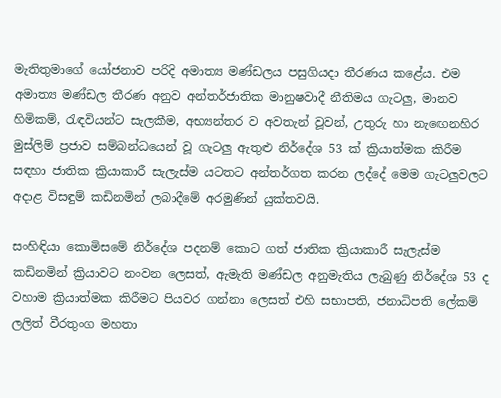මැතිතුමාගේ යෝජනාව පරිදි අමාත්‍ය මණ්ඩලය පසුගියදා තීරණය කළේය. එම අමාත්‍ය මණ්ඩල තීරණ අනුව අන්තර්ජාතික මානුෂවාදී නීතිමය ගැටලු, මානව හිමිකම්, රැඳවියන්ට සැලකීම, අභ්‍යන්තර ව අවතැන් වූවන්, උතුරු හා නැඟෙනහිර මුස්ලිම් ප්‍රජාව සම්බන්ධයෙන් වූ ගැටලු ඇතුළු නිර්දේශ 53 ක් ක්‍රියාත්මක කිරීම සඳහා ජාතික ක්‍රියාකාරී සැලැස්ම යටතට අන්තර්ගත කරන ලද්දේ මෙම ගැටලුවලට අදාළ විසඳුම් කඩිනමින් ලබාදීමේ අරමුණින් යුක්තවයි.

සංහිඳියා කොමිසමේ නිර්දේශ පදනම් කොට ගත් ජාතික ක්‍රියාකාරී සැලැස්ම කඩිනමින් ක්‍රියාවට නංවන ලෙසත්, ඇමැති මණ්ඩල අනුමැතිය ලැබුණු නිර්දේශ 53 ද වහාම ක්‍රියාත්මක කිරීමට පියවර ගන්නා ලෙසත් එහි සභාපති, ජනාධිපති ලේකම් ලලිත් වීරතුංග මහතා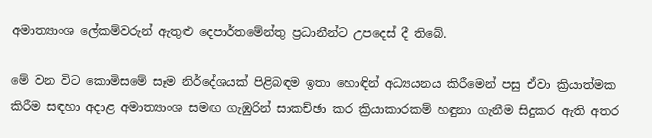අමාත්‍යාංශ ලේකම්වරුන් ඇතුළු දෙපාර්තමේන්තු ප්‍රධානීන්ට උපදෙස් දී තිබේ.

මේ වන විට කොමිසමේ සෑම නිර්දේශයක් පිළිබඳම ඉතා හොඳින් අධ්‍යයනය කිරීමෙන් පසු ඒවා ක්‍රියාත්මක කිරීම සඳහා අදාළ අමාත්‍යාංශ සමඟ ගැඹුරින් සාකච්ඡා කර ක්‍රියාකාරකම් හඳුනා ගැනීම සිදුකර ඇති අතර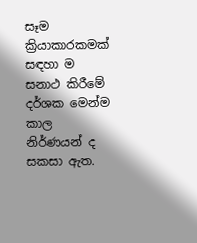සෑම ක්‍රියාකාරකමක් සඳහා ම සනාථ කිරීමේ දර්ශක මෙන්ම කාල නිර්ණයන් ද සකසා ඇත.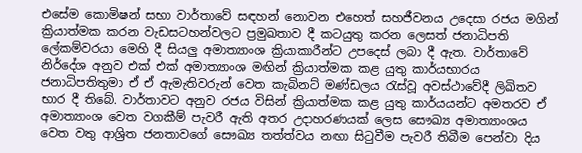එසේම කොමිෂන් සභා වාර්තාවේ සඳහන් නොවන එහෙත් සහජීවනය උදෙසා රජය මගින් ක්‍රියාත්මක කරන වැඩසටහන්වලට ප්‍රමුඛතාව දී කටයුතු කරන ලෙසත් ජනාධිපති ලේකම්වරයා මෙහි දී සියලු අමාත්‍යාංශ ක්‍රියාකාරීන්ට උපදෙස් ලබා දී ඇත. වාර්තාවේ නිර්දේශ අනුව එක් එක් අමාත්‍යාංශ මඟින් ක්‍රියාත්මක කළ යුතු කාර්යභාරය ජනාධිපතිතුමා ඒ ඒ ඇමැතිවරුන් වෙත කැබිනට් මණ්ඩලය රැස්වූ අවස්ථාවේදී ලිඛිතව භාර දී තිබේ. වාර්තාවට අනුව රජය විසින් ක්‍රියාත්මක කළ යුතු කාර්යයන්ට අමතරව ඒ අමාත්‍යාංශ වෙත වගකීම් පැවරී ඇති අතර උදාහරණයක් ලෙස සෞඛ්‍ය අමාත්‍යාංශය වෙත වතු ආශ්‍රිත ජනතාවගේ සෞඛ්‍ය තත්ත්වය නඟා සිටුවීම පැවරී තිබීම පෙන්වා දිය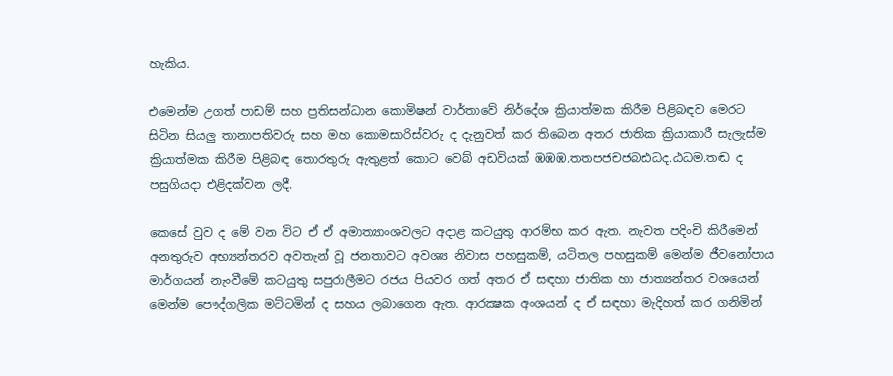හැකිය.

එමෙන්ම උගත් පාඩම් සහ ප්‍රතිසන්ධාන කොමිෂන් වාර්තාවේ නිර්දේශ ක්‍රියාත්මක කිරීම පිළිබඳව මෙරට සිටින සියලු තානාපතිවරු සහ මහ කොමසාරිස්වරු ද දැනුවත් කර තිබෙන අතර ජාතික ක්‍රියාකාරී සැලැස්ම ක්‍රියාත්මක කිරීම පිළිබඳ තොරතුරු ඇතුළත් කොට වෙබ් අඩවියක් ඹඹඹ.තතපජචජබඪධද.ඨධම.තඬ ද පසුගියදා එළිදක්වන ලදී.

කෙසේ වුව ද මේ වන විට ඒ ඒ අමාත්‍යාංශවලට අදාළ කටයුතු ආරම්භ කර ඇත. නැවත පදිංචි කිරීමෙන් අනතුරුව අභ්‍යන්තරව අවතැන් වූ ජනතාවට අවශ්‍ය නිවාස පහසුකම්, යටිතල පහසුකම් මෙන්ම ජීවනෝපාය මාර්ගයන් නැංවීමේ කටයුතු සපුරාලීමට රජය පියවර ගත් අතර ඒ සඳහා ජාතික හා ජාත්‍යන්තර වශයෙන් මෙන්ම පෞද්ගලික මට්ටමින් ද සහය ලබාගෙන ඇත. ආරක්‍ෂක අංශයන් ද ඒ සඳහා මැදිහත් කර ගනිමින්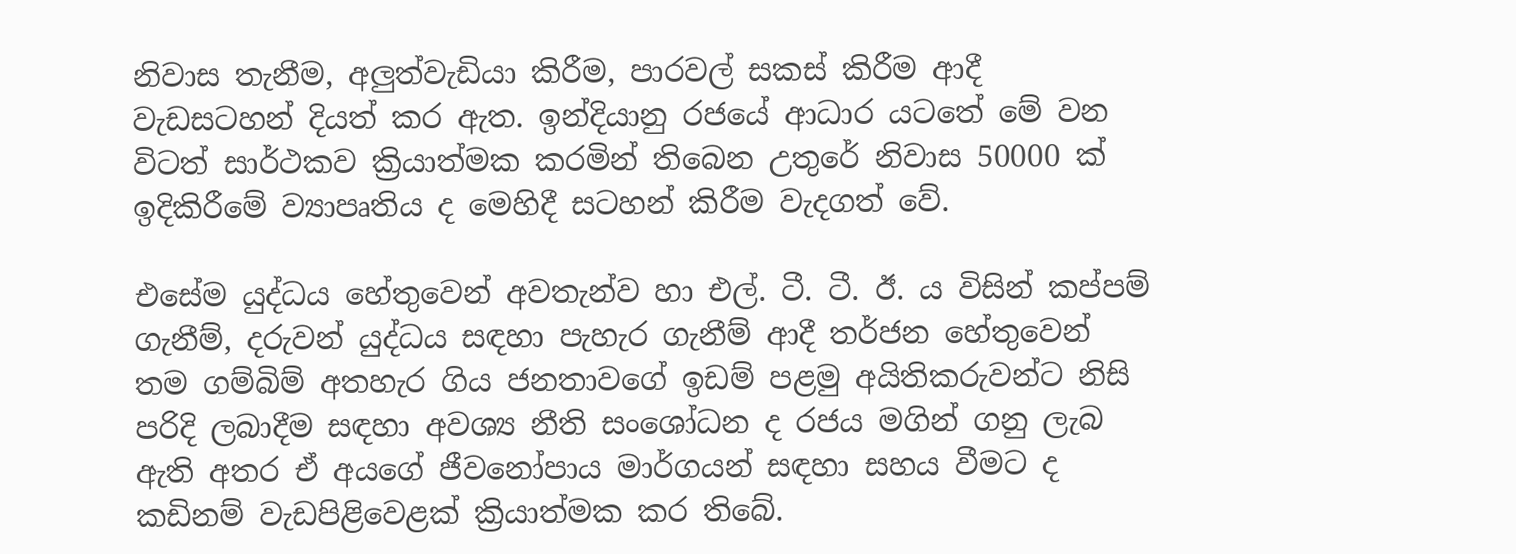නිවාස තැනීම, අලුත්වැඩියා කිරීම, පාරවල් සකස් කිරීම ආදී වැඩසටහන් දියත් කර ඇත. ඉන්දියානු රජයේ ආධාර යටතේ මේ වන විටත් සාර්ථකව ක්‍රියාත්මක කරමින් තිබෙන උතුරේ නිවාස 50000 ක් ඉදිකිරීමේ ව්‍යාපෘතිය ද මෙහිදී සටහන් කිරීම වැදගත් වේ.

එසේම යුද්ධය හේතුවෙන් අවතැන්ව හා එල්. ටී. ටී. ඊ. ය විසින් කප්පම් ගැනීම්, දරුවන් යුද්ධය සඳහා පැහැර ගැනීම් ආදී තර්ජන හේතුවෙන් තම ගම්බිම් අතහැර ගිය ජනතාවගේ ඉඩම් පළමු අයිතිකරුවන්ට නිසි පරිදි ලබාදීම සඳහා අවශ්‍ය නීති සංශෝධන ද රජය මගින් ගනු ලැබ ඇති අතර ඒ අයගේ ජීවනෝපාය මාර්ගයන් සඳහා සහය වීමට ද කඩිනම් වැඩපිළිවෙළක් ක්‍රියාත්මක කර තිබේ.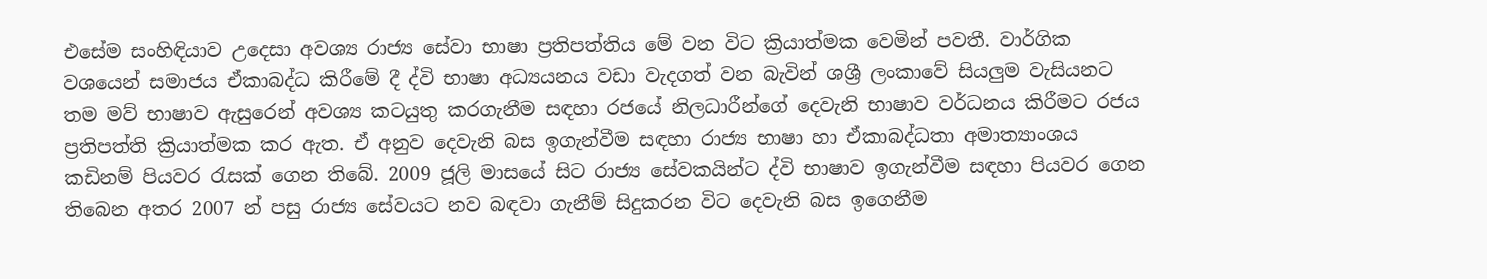එසේම සංහිඳියාව උදෙසා අවශ්‍ය රාජ්‍ය සේවා භාෂා ප්‍රතිපත්තිය මේ වන විට ක්‍රියාත්මක වෙමින් පවතී. වාර්ගික වශයෙන් සමාජය ඒකාබද්ධ කිරීමේ දී ද්වි භාෂා අධ්‍යයනය වඩා වැදගත් වන බැවින් ශශ්‍රී ලංකාවේ සියලුම වැසියනට තම මව් භාෂාව ඇසුරෙන් අවශ්‍ය කටයුතු කරගැනීම සඳහා රජයේ නිලධාරීන්ගේ දෙවැනි භාෂාව වර්ධනය කිරීමට රජය ප්‍රතිපත්ති ක්‍රියාත්මක කර ඇත. ඒ අනුව දෙවැනි බස ඉගැන්වීම සඳහා රාජ්‍ය භාෂා හා ඒකාබද්ධතා අමාත්‍යාංශය කඩිනම් පියවර රැසක් ගෙන තිබේ. 2009 ජූලි මාසයේ සිට රාජ්‍ය සේවකයින්ට ද්වි භාෂාව ඉගැන්වීම සඳහා පියවර ගෙන තිබෙන අතර 2007 න් පසු රාජ්‍ය සේවයට නව බඳවා ගැනීම් සිදුකරන විට දෙවැනි බස ඉගෙනීම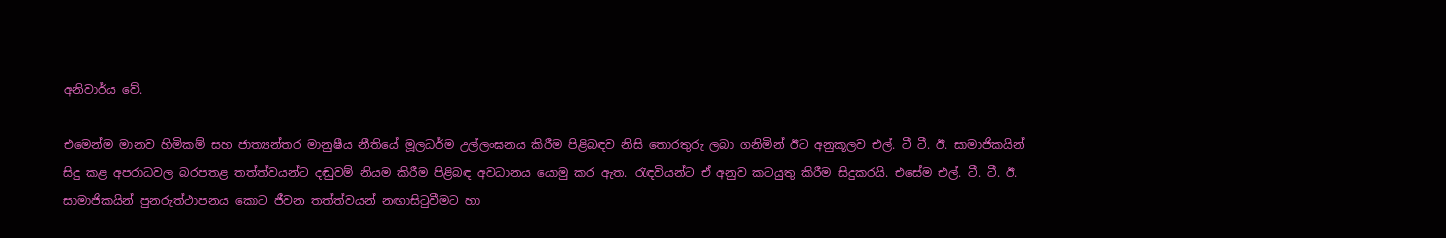අනිවාර්ය වේ.

එමෙන්ම මානව හිමිකම් සහ ජාත්‍යන්තර මානුෂීය නීතියේ මූලධර්ම උල්ලංඝනය කිරීම පිළිබඳව නිසි තොරතුරු ලබා ගනිමින් ඊට අනුකූලව එල්. ටී ටී. ඊ. සාමාජිකයින් සිදු කළ අපරාධවල බරපතළ තත්ත්වයන්ට දඬුවම් නියම කිරීම පිළිබඳ අවධානය යොමු කර ඇත. රැඳවියන්ට ඒ අනුව කටයුතු කිරීම සිදුකරයි. එසේම එල්. ටී. ටී. ඊ. සාමාජිකයින් පුනරුත්ථාපනය කොට ජීවන තත්ත්වයන් නඟාසිටුවීමට හා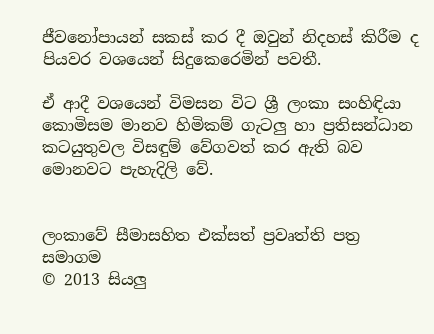ජීවනෝපායන් සකස් කර දී ඔවුන් නිදහස් කිරීම ද පියවර වශයෙන් සිදුකෙරෙමින් පවතී.

ඒ ආදී වශයෙන් විමසන විට ශ්‍රී ලංකා සංහිඳියා කොමිසම මානව හිමිකම් ගැටලු හා ප්‍රතිසන්ධාන කටයුතුවල විසඳුම් වේගවත් කර ඇති බව මොනවට පැහැදිලි වේ.


ලංකාවේ සීමාසහිත එක්සත් ප්‍රවෘත්ති පත්‍ර සමාගම
© 2013 සියලු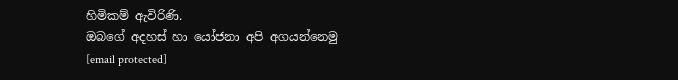හිමිකම් ඇවිරිණි.
ඔබගේ අදහස් හා යෝජනා අපි අගයන්නෙමු
[email protected]